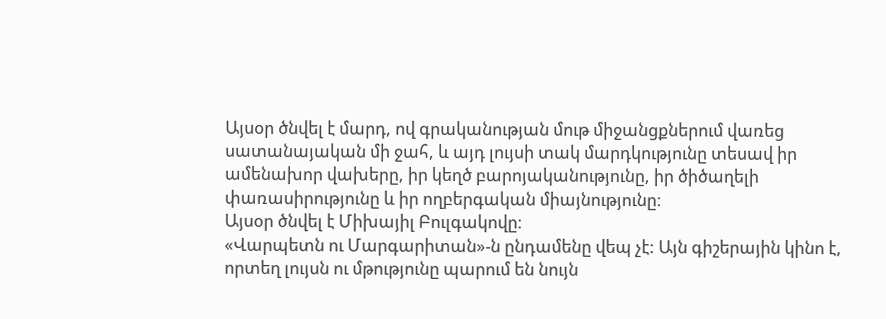Այսօր ծնվել է մարդ, ով գրականության մութ միջանցքներում վառեց սատանայական մի ջահ, և այդ լույսի տակ մարդկությունը տեսավ իր ամենախոր վախերը, իր կեղծ բարոյականությունը, իր ծիծաղելի փառասիրությունը և իր ողբերգական միայնությունը։
Այսօր ծնվել է Միխայիլ Բուլգակովը։
«Վարպետն ու Մարգարիտան»-ն ընդամենը վեպ չէ: Այն գիշերային կինո է, որտեղ լույսն ու մթությունը պարում են նույն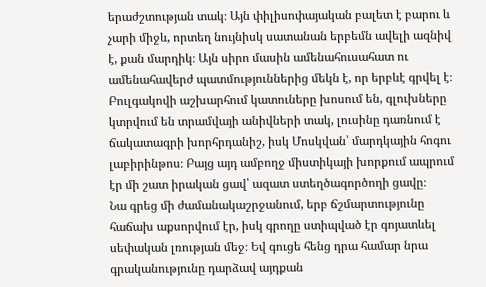երաժշտության տակ։ Այն փիլիսոփայական բալետ է բարու և չարի միջև, որտեղ նույնիսկ սատանան երբեմն ավելի ազնիվ է, քան մարդիկ։ Այն սիրո մասին ամենահուսահատ ու ամենահավերժ պատմություններից մեկն է, որ երբևէ գրվել է։
Բուլգակովի աշխարհում կատուները խոսում են, գլուխները կտրվում են տրամվայի անիվների տակ, լուսինը դառնում է ճակատագրի խորհրդանիշ, իսկ Մոսկվան՝ մարդկային հոգու լաբիրինթոս։ Բայց այդ ամբողջ միստիկայի խորքում ապրում էր մի շատ իրական ցավ՝ ազատ ստեղծագործողի ցավը։
Նա գրեց մի ժամանակաշրջանում, երբ ճշմարտությունը հաճախ աքսորվում էր, իսկ գրողը ստիպված էր գոյատևել սեփական լռության մեջ։ Եվ գուցե հենց դրա համար նրա գրականությունը դարձավ այդքան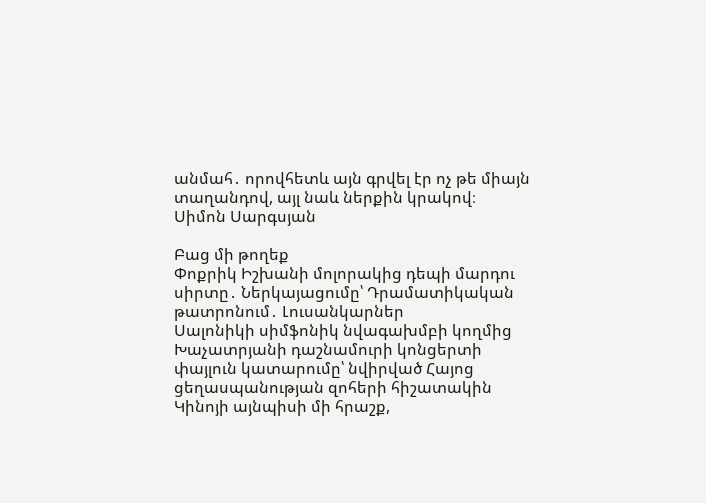անմահ․ որովհետև այն գրվել էր ոչ թե միայն տաղանդով, այլ նաև ներքին կրակով։
Սիմոն Սարգսյան

Բաց մի թողեք
Փոքրիկ Իշխանի մոլորակից դեպի մարդու սիրտը․ Ներկայացումը՝ Դրամատիկական թատրոնում․ Լուսանկարներ
Սալոնիկի սիմֆոնիկ նվագախմբի կողմից Խաչատրյանի դաշնամուրի կոնցերտի փայլուն կատարումը՝ նվիրված Հայոց ցեղասպանության զոհերի հիշատակին
Կինոյի այնպիսի մի հրաշք,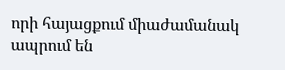որի հայացքում միաժամանակ ապրում են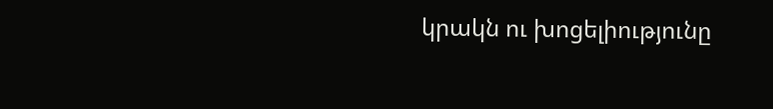կրակն ու խոցելիությունը